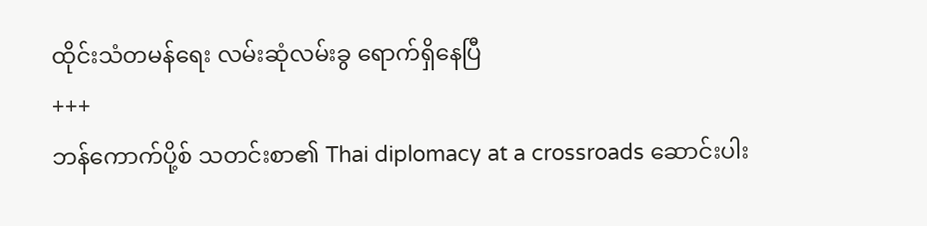ထိုင်းသံတမန်ရေး လမ်းဆုံလမ်းခွ ရောက်ရှိနေပြီ
+++
ဘန်ကောက်ပို့စ် သတင်းစာ၏ Thai diplomacy at a crossroads ဆောင်းပါး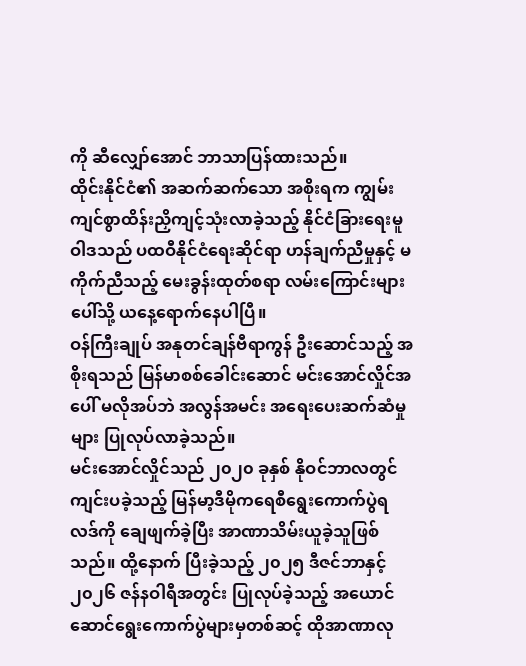ကို ဆီလျှော်အောင် ဘာသာပြန်ထားသည်။
ထိုင်းနိုင်ငံ၏ အဆက်ဆက်သော အစိုးရက ကျွမ်းကျင်စွာထိန်းညှိကျင့်သုံးလာခဲ့သည့် နိုင်ငံခြားရေးမူဝါဒသည် ပထဝီနိုင်ငံရေးဆိုင်ရာ ဟန်ချက်ညီမှုနှင့် မကိုက်ညီသည့် မေးခွန်းထုတ်စရာ လမ်းကြောင်းများပေါ်သို့ ယနေ့ရောက်နေပါပြီ။
ဝန်ကြီးချုပ် အနုတင်ချန်ဗီရာကွန် ဦးဆောင်သည့် အစိုးရသည် မြန်မာစစ်ခေါင်းဆောင် မင်းအောင်လှိုင်အပေါ် မလိုအပ်ဘဲ အလွန်အမင်း အရေးပေးဆက်ဆံမှုများ ပြုလုပ်လာခဲ့သည်။
မင်းအောင်လှိုင်သည် ၂၀၂၀ ခုနှစ် နိုဝင်ဘာလတွင် ကျင်းပခဲ့သည့် မြန်မာ့ဒီမိုကရေစီရွေးကောက်ပွဲရလဒ်ကို ချေဖျက်ခဲ့ပြီး အာဏာသိမ်းယူခဲ့သူဖြစ်သည်။ ထို့နောက် ပြီးခဲ့သည့် ၂၀၂၅ ဒီဇင်ဘာနှင့်၂၀၂၆ ဇန်နဝါရီအတွင်း ပြုလုပ်ခဲ့သည့် အယောင်ဆောင်ရွေးကောက်ပွဲများမှတစ်ဆင့် ထိုအာဏာလု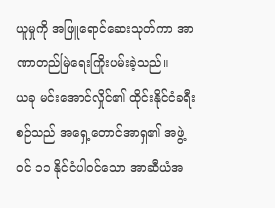ယူမှုကို အဖြူရောင်ဆေးသုတ်ကာ အာဏာတည်မြဲရေးကြိုးပမ်းခဲ့သည်။
ယခု မင်းအောင်လှိုင်၏ ထိုင်းနိုင်ငံခရီးစဉ်သည် အရှေ့တောင်အာရှ၏ အဖွဲ့ဝင် ၁၁ နိုင်ငံပါဝင်သော အာဆီယံအ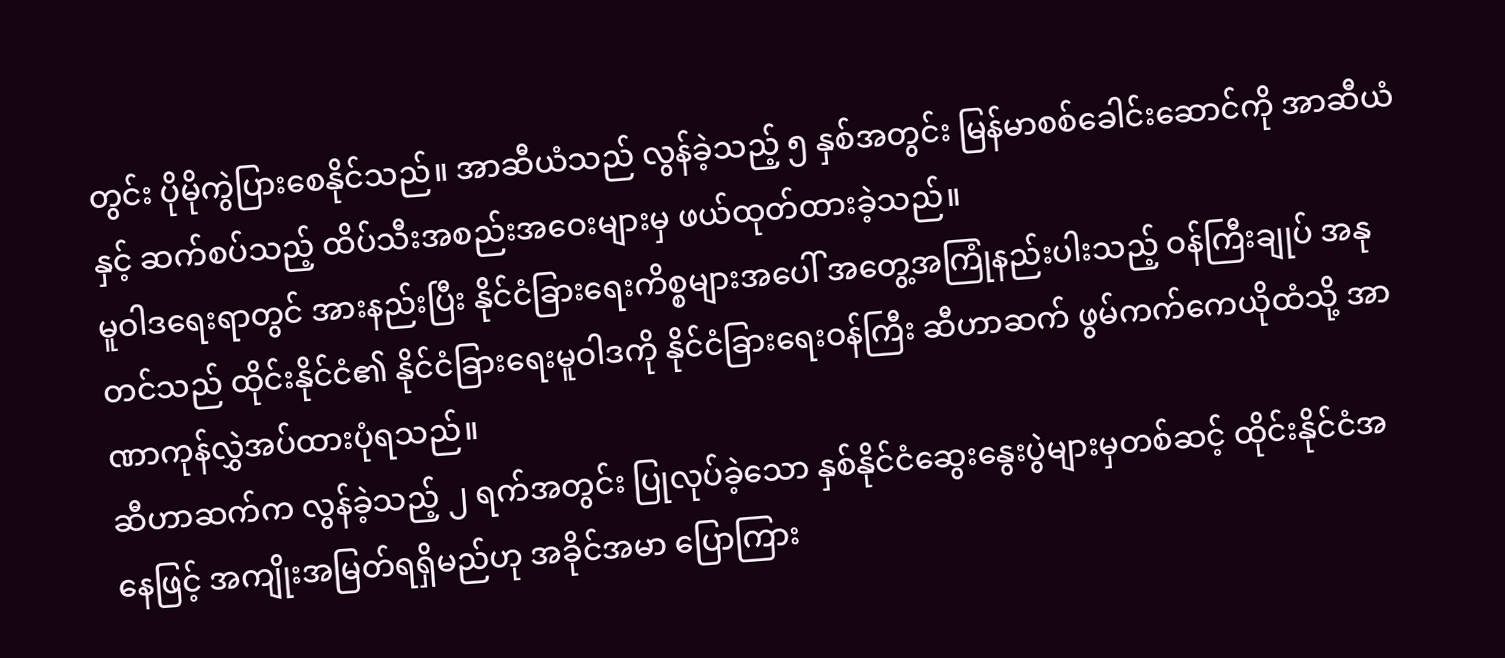တွင်း ပိုမိုကွဲပြားစေနိုင်သည်။ အာဆီယံသည် လွန်ခဲ့သည့် ၅ နှစ်အတွင်း မြန်မာစစ်ခေါင်းဆောင်ကို အာဆီယံနှင့် ဆက်စပ်သည့် ထိပ်သီးအစည်းအဝေးများမှ ဖယ်ထုတ်ထားခဲ့သည်။
မူဝါဒရေးရာတွင် အားနည်းပြီး နိုင်ငံခြားရေးကိစ္စများအပေါ် အတွေ့အကြုံနည်းပါးသည့် ဝန်ကြီးချုပ် အနုတင်သည် ထိုင်းနိုင်ငံ၏ နိုင်ငံခြားရေးမူဝါဒကို နိုင်ငံခြားရေးဝန်ကြီး ဆီဟာဆက် ဖွမ်ကက်ကေယိုထံသို့ အာဏာကုန်လွှဲအပ်ထားပုံရသည်။
ဆီဟာဆက်က လွန်ခဲ့သည့် ၂ ရက်အတွင်း ပြုလုပ်ခဲ့သော နှစ်နိုင်ငံဆွေးနွေးပွဲများမှတစ်ဆင့် ထိုင်းနိုင်ငံအနေဖြင့် အကျိုးအမြတ်ရရှိမည်ဟု အခိုင်အမာ ပြောကြား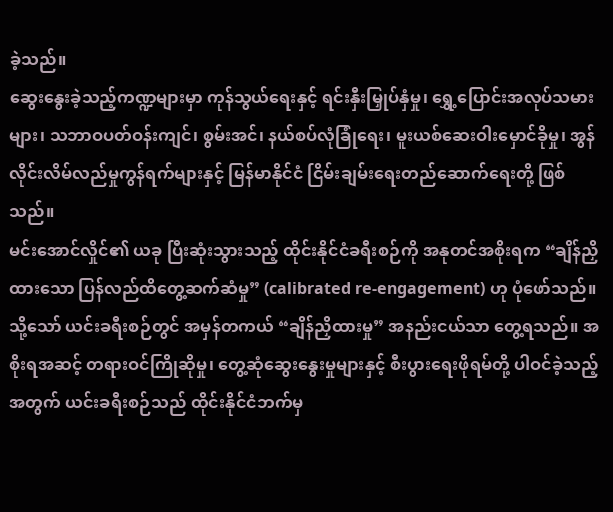ခဲ့သည်။
ဆွေးနွေးခဲ့သည့်ကဏ္ဍများမှာ ကုန်သွယ်ရေးနှင့် ရင်းနှီးမြှုပ်နှံမှု၊ ရွှေ့ပြောင်းအလုပ်သမားများ၊ သဘာဝပတ်ဝန်းကျင်၊ စွမ်းအင်၊ နယ်စပ်လုံခြုံရေး၊ မူးယစ်ဆေးဝါးမှောင်ခိုမှု၊ အွန်လိုင်းလိမ်လည်မှုကွန်ရက်များနှင့် မြန်မာနိုင်ငံ ငြိမ်းချမ်းရေးတည်ဆောက်ရေးတို့ ဖြစ်သည်။
မင်းအောင်လှိုင်၏ ယခု ပြီးဆုံးသွားသည့် ထိုင်းနိုင်ငံခရီးစဉ်ကို အနုတင်အစိုးရက “ချိန်ညှိထားသော ပြန်လည်ထိတွေ့ဆက်ဆံမှု” (calibrated re-engagement) ဟု ပုံဖော်သည်။
သို့သော် ယင်းခရီးစဉ်တွင် အမှန်တကယ် “ချိန်ညှိထားမှု” အနည်းငယ်သာ တွေ့ရသည်။ အစိုးရအဆင့် တရားဝင်ကြိုဆိုမှု၊ တွေ့ဆုံဆွေးနွေးမှုများနှင့် စီးပွားရေးဖိုရမ်တို့ ပါဝင်ခဲ့သည့်အတွက် ယင်းခရီးစဉ်သည် ထိုင်းနိုင်ငံဘက်မှ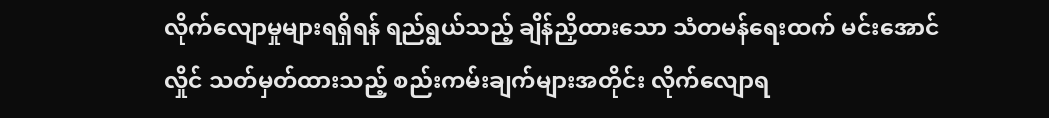လိုက်လျောမှုများရရှိရန် ရည်ရွယ်သည့် ချိန်ညှိထားသော သံတမန်ရေးထက် မင်းအောင်လှိုင် သတ်မှတ်ထားသည့် စည်းကမ်းချက်များအတိုင်း လိုက်လျောရ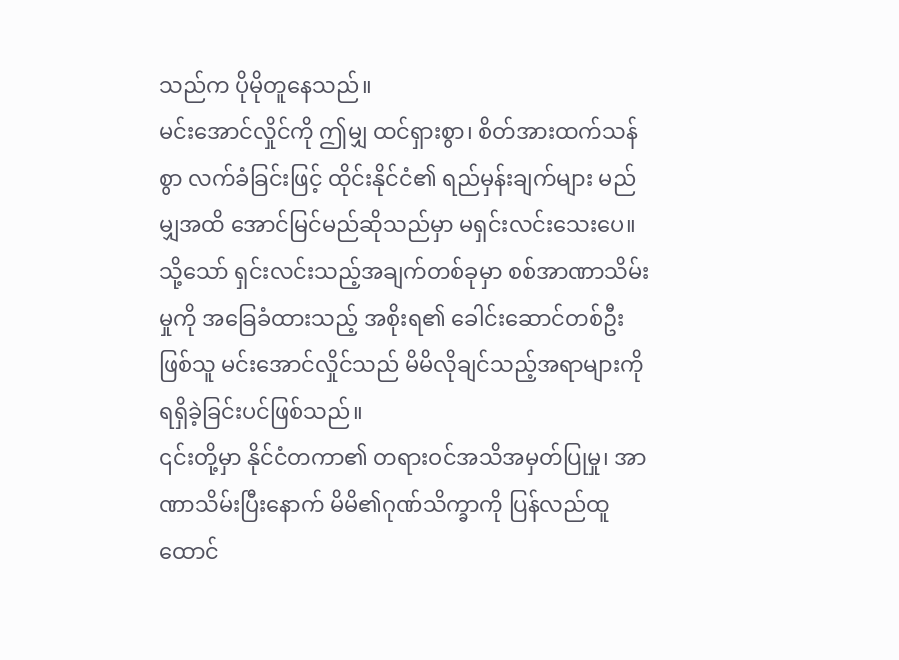သည်က ပိုမိုတူနေသည်။
မင်းအောင်လှိုင်ကို ဤမျှ ထင်ရှားစွာ၊ စိတ်အားထက်သန်စွာ လက်ခံခြင်းဖြင့် ထိုင်းနိုင်ငံ၏ ရည်မှန်းချက်များ မည်မျှအထိ အောင်မြင်မည်ဆိုသည်မှာ မရှင်းလင်းသေးပေ။ သို့သော် ရှင်းလင်းသည့်အချက်တစ်ခုမှာ စစ်အာဏာသိမ်းမှုကို အခြေခံထားသည့် အစိုးရ၏ ခေါင်းဆောင်တစ်ဦးဖြစ်သူ မင်းအောင်လှိုင်သည် မိမိလိုချင်သည့်အရာများကို ရရှိခဲ့ခြင်းပင်ဖြစ်သည်။
၎င်းတို့မှာ နိုင်ငံတကာ၏ တရားဝင်အသိအမှတ်ပြုမှု၊ အာဏာသိမ်းပြီးနောက် မိမိ၏ဂုဏ်သိက္ခာကို ပြန်လည်ထူထောင်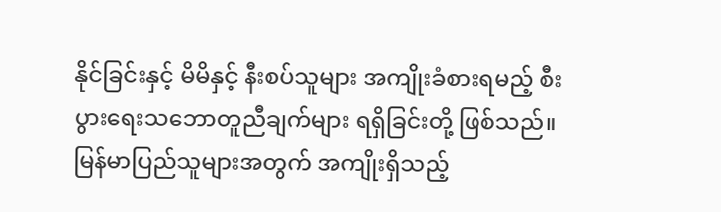နိုင်ခြင်းနှင့် မိမိနှင့် နီးစပ်သူများ အကျိုးခံစားရမည့် စီးပွားရေးသဘောတူညီချက်များ ရရှိခြင်းတို့ ဖြစ်သည်။ မြန်မာပြည်သူများအတွက် အကျိုးရှိသည့်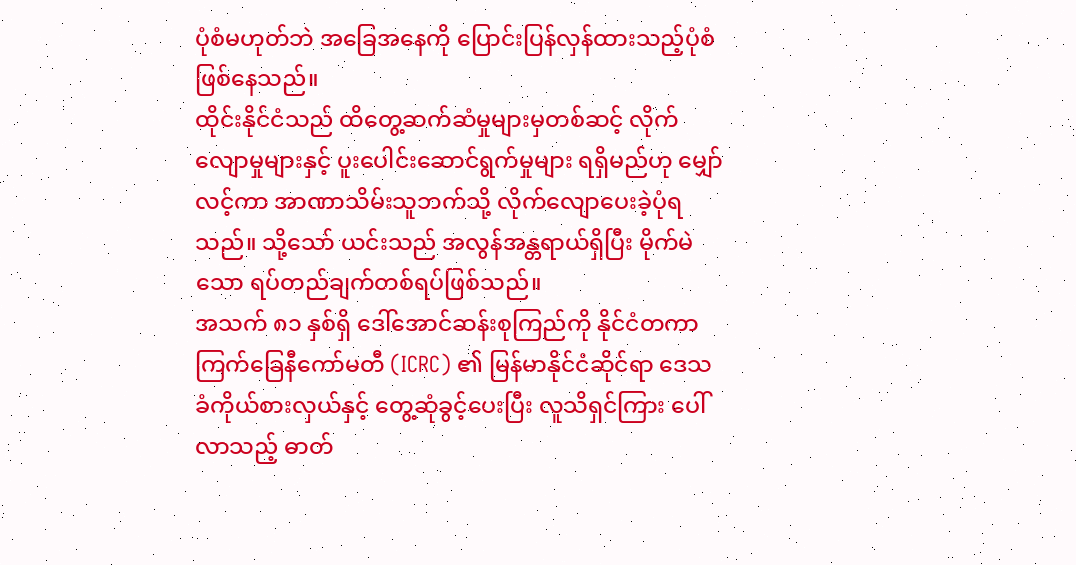ပုံစံမဟုတ်ဘဲ အခြေအနေကို ပြောင်းပြန်လှန်ထားသည့်ပုံစံ ဖြစ်နေသည်။
ထိုင်းနိုင်ငံသည် ထိတွေ့ဆက်ဆံမှုများမှတစ်ဆင့် လိုက်လျောမှုများနှင့် ပူးပေါင်းဆောင်ရွက်မှုများ ရရှိမည်ဟု မျှော်လင့်ကာ အာဏာသိမ်းသူဘက်သို့ လိုက်လျောပေးခဲ့ပုံရသည်။ သို့သော် ယင်းသည် အလွန်အန္တရာယ်ရှိပြီး မိုက်မဲသော ရပ်တည်ချက်တစ်ရပ်ဖြစ်သည်။
အသက် ၈၁ နှစ်ရှိ ဒေါ်အောင်ဆန်းစုကြည်ကို နိုင်ငံတကာ ကြက်ခြေနီကော်မတီ (ICRC) ၏ မြန်မာနိုင်ငံဆိုင်ရာ ဒေသခံကိုယ်စားလှယ်နှင့် တွေ့ဆုံခွင့်ပေးပြီး လူသိရှင်ကြား ပေါ်လာသည့် ဓာတ်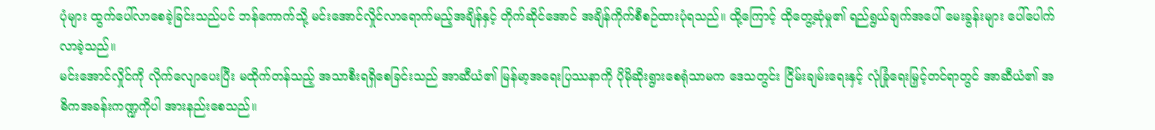ပုံများ ထွက်ပေါ်လာစေခဲ့ခြင်းသည်ပင် ဘန်ကောက်သို့ မင်းအောင်လှိုင်လာရောက်မည့်အချိန်နှင့် တိုက်ဆိုင်အောင် အချိန်ကိုက်စီစဉ်ထားပုံရသည်။ ထို့ကြောင့် ထိုတွေ့ဆုံမှု၏ ရည်ရွယ်ချက်အပေါ် မေးခွန်းများ ပေါ်ပေါက်လာခဲ့သည်။
မင်းအောင်လှိုင်ကို လိုက်လျောပေးပြီး မထိုက်တန်သည့် အသာစီးရရှိစေခြင်းသည် အာဆီယံ၏ မြန်မာ့အရေးပြဿနာကို ပိုမိုဆိုးရွားစေရုံသာမက ဒေသတွင်း ငြိမ်းချမ်းရေးနှင့် လုံခြုံရေးမြှင့်တင်ရာတွင် အာဆီယံ၏ အဓိကအခန်းကဏ္ဍကိုပါ အားနည်းစေသည်။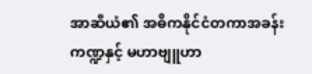အာဆီယံ၏ အဓိကနိုင်ငံတကာအခန်းကဏ္ဍနှင့် မဟာဗျူဟာ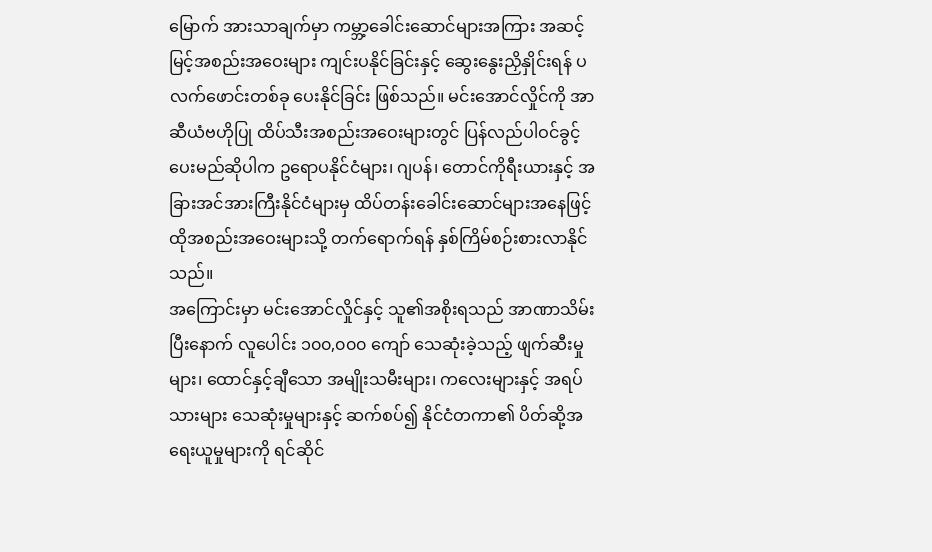မြောက် အားသာချက်မှာ ကမ္ဘာ့ခေါင်းဆောင်များအကြား အဆင့်မြင့်အစည်းအဝေးများ ကျင်းပနိုင်ခြင်းနှင့် ဆွေးနွေးညှိနှိုင်းရန် ပလက်ဖောင်းတစ်ခု ပေးနိုင်ခြင်း ဖြစ်သည်။ မင်းအောင်လှိုင်ကို အာဆီယံဗဟိုပြု ထိပ်သီးအစည်းအဝေးများတွင် ပြန်လည်ပါဝင်ခွင့်ပေးမည်ဆိုပါက ဥရောပနိုင်ငံများ၊ ဂျပန်၊ တောင်ကိုရီးယားနှင့် အခြားအင်အားကြီးနိုင်ငံများမှ ထိပ်တန်းခေါင်းဆောင်များအနေဖြင့် ထိုအစည်းအဝေးများသို့ တက်ရောက်ရန် နှစ်ကြိမ်စဉ်းစားလာနိုင်သည်။
အကြောင်းမှာ မင်းအောင်လှိုင်နှင့် သူ၏အစိုးရသည် အာဏာသိမ်းပြီးနောက် လူပေါင်း ၁၀၀,၀၀၀ ကျော် သေဆုံးခဲ့သည့် ဖျက်ဆီးမှုများ၊ ထောင်နှင့်ချီသော အမျိုးသမီးများ၊ ကလေးများနှင့် အရပ်သားများ သေဆုံးမှုများနှင့် ဆက်စပ်၍ နိုင်ငံတကာ၏ ပိတ်ဆို့အရေးယူမှုများကို ရင်ဆိုင်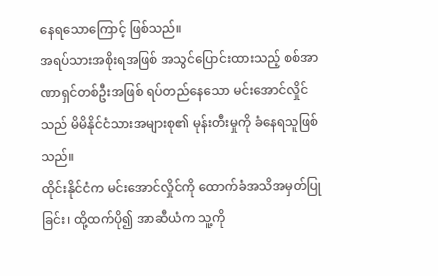နေရသောကြောင့် ဖြစ်သည်။
အရပ်သားအစိုးရအဖြစ် အသွင်ပြောင်းထားသည့် စစ်အာဏာရှင်တစ်ဦးအဖြစ် ရပ်တည်နေသော မင်းအောင်လှိုင်သည် မိမိနိုင်ငံသားအများစု၏ မုန်းတီးမှုကို ခံနေရသူဖြစ်သည်။
ထိုင်းနိုင်ငံက မင်းအောင်လှိုင်ကို ထောက်ခံအသိအမှတ်ပြုခြင်း၊ ထို့ထက်ပို၍ အာဆီယံက သူ့ကို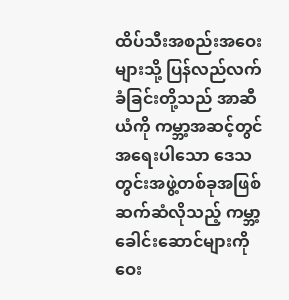ထိပ်သီးအစည်းအဝေးများသို့ ပြန်လည်လက်ခံခြင်းတို့သည် အာဆီယံကို ကမ္ဘာ့အဆင့်တွင် အရေးပါသော ဒေသတွင်းအဖွဲ့တစ်ခုအဖြစ် ဆက်ဆံလိုသည့် ကမ္ဘာ့ခေါင်းဆောင်များကို ဝေး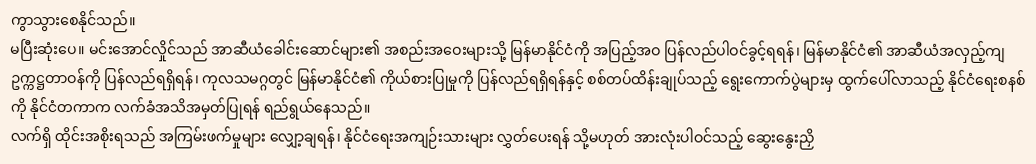ကွာသွားစေနိုင်သည်။
မပြီးဆုံးပေ။ မင်းအောင်လှိုင်သည် အာဆီယံခေါင်းဆောင်များ၏ အစည်းအဝေးများသို့ မြန်မာနိုင်ငံကို အပြည့်အဝ ပြန်လည်ပါဝင်ခွင့်ရရန်၊ မြန်မာနိုင်ငံ၏ အာဆီယံအလှည့်ကျဥက္ကဋ္ဌတာဝန်ကို ပြန်လည်ရရှိရန်၊ ကုလသမဂ္ဂတွင် မြန်မာနိုင်ငံ၏ ကိုယ်စားပြုမှုကို ပြန်လည်ရရှိရန်နှင့် စစ်တပ်ထိန်းချုပ်သည့် ရွေးကောက်ပွဲများမှ ထွက်ပေါ်လာသည့် နိုင်ငံရေးစနစ်ကို နိုင်ငံတကာက လက်ခံအသိအမှတ်ပြုရန် ရည်ရွယ်နေသည်။
လက်ရှိ ထိုင်းအစိုးရသည် အကြမ်းဖက်မှုများ လျှော့ချရန်၊ နိုင်ငံရေးအကျဉ်းသားများ လွှတ်ပေးရန် သို့မဟုတ် အားလုံးပါဝင်သည့် ဆွေးနွေးညှိ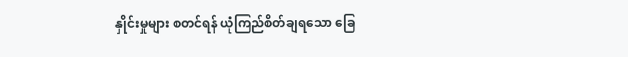နှိုင်းမှုများ စတင်ရန် ယုံကြည်စိတ်ချရသော ခြေ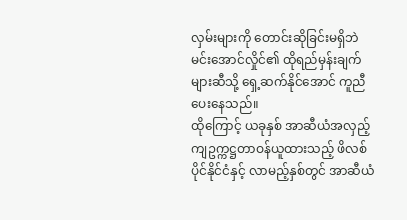လှမ်းများကို တောင်းဆိုခြင်းမရှိဘဲ မင်းအောင်လှိုင်၏ ထိုရည်မှန်းချက်များဆီသို့ ရှေ့ဆက်နိုင်အောင် ကူညီပေးနေသည်။
ထိုကြောင့် ယခုနှစ် အာဆီယံအလှည့်ကျဥက္ကဋ္ဌတာဝန်ယူထားသည့် ဖိလစ်ပိုင်နိုင်ငံနှင့် လာမည့်နှစ်တွင် အာဆီယံ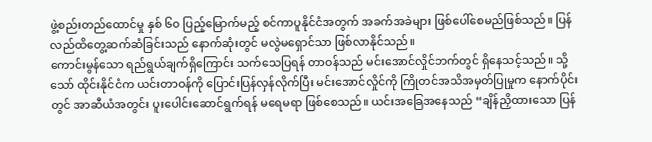ဖွဲ့စည်းတည်ထောင်မှု နှစ် ၆၀ ပြည့်မြောက်မည့် စင်ကာပူနိုင်ငံအတွက် အခက်အခဲများ ဖြစ်ပေါ်စေမည်ဖြစ်သည်။ ပြန်လည်ထိတွေ့ဆက်ဆံခြင်းသည် နောက်ဆုံးတွင် မလွဲမရှောင်သာ ဖြစ်လာနိုင်သည်။
ကောင်းမွန်သော ရည်ရွယ်ချက်ရှိကြောင်း သက်သေပြရန် တာဝန်သည် မင်းအောင်လှိုင်ဘက်တွင် ရှိနေသင့်သည်။ သို့သော် ထိုင်းနိုင်ငံက ယင်းတာဝန်ကို ပြောင်းပြန်လှန်လိုက်ပြီး မင်းအောင်လှိုင်ကို ကြိုတင်အသိအမှတ်ပြုမှုက နောက်ပိုင်းတွင် အာဆီယံအတွင်း ပူးပေါင်းဆောင်ရွက်ရန် မရေမရာ ဖြစ်စေသည်။ ယင်းအခြေအနေသည် “ချိန်ညှိထားသော ပြန်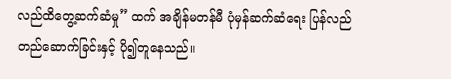လည်ထိတွေ့ဆက်ဆံမှု” ထက် အချိန်မတန်မီ ပုံမှန်ဆက်ဆံရေး ပြန်လည်တည်ဆောက်ခြင်းနှင့် ပို၍တူနေသည်။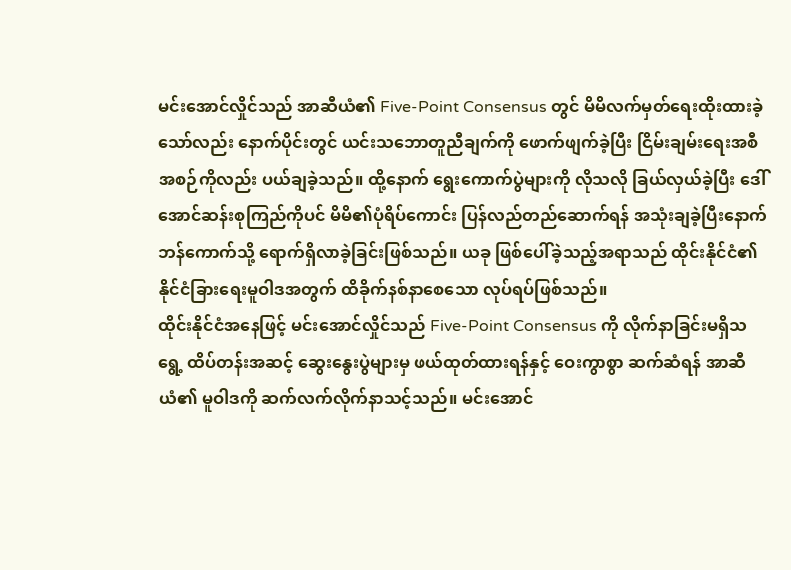မင်းအောင်လှိုင်သည် အာဆီယံ၏ Five-Point Consensus တွင် မိမိလက်မှတ်ရေးထိုးထားခဲ့သော်လည်း နောက်ပိုင်းတွင် ယင်းသဘောတူညီချက်ကို ဖောက်ဖျက်ခဲ့ပြီး ငြိမ်းချမ်းရေးအစီအစဉ်ကိုလည်း ပယ်ချခဲ့သည်။ ထို့နောက် ရွေးကောက်ပွဲများကို လိုသလို ခြယ်လှယ်ခဲ့ပြီး ဒေါ်အောင်ဆန်းစုကြည်ကိုပင် မိမိ၏ပုံရိပ်ကောင်း ပြန်လည်တည်ဆောက်ရန် အသုံးချခဲ့ပြီးနောက် ဘန်ကောက်သို့ ရောက်ရှိလာခဲ့ခြင်းဖြစ်သည်။ ယခု ဖြစ်ပေါ်ခဲ့သည့်အရာသည် ထိုင်းနိုင်ငံ၏ နိုင်ငံခြားရေးမူဝါဒအတွက် ထိခိုက်နစ်နာစေသော လုပ်ရပ်ဖြစ်သည်။
ထိုင်းနိုင်ငံအနေဖြင့် မင်းအောင်လှိုင်သည် Five-Point Consensus ကို လိုက်နာခြင်းမရှိသရွေ့ ထိပ်တန်းအဆင့် ဆွေးနွေးပွဲများမှ ဖယ်ထုတ်ထားရန်နှင့် ဝေးကွာစွာ ဆက်ဆံရန် အာဆီယံ၏ မူဝါဒကို ဆက်လက်လိုက်နာသင့်သည်။ မင်းအောင်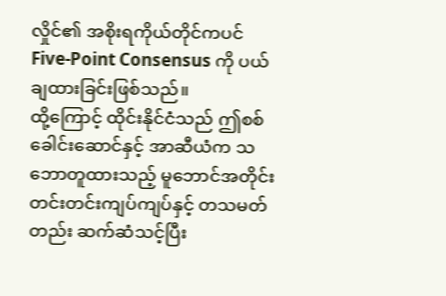လှိုင်၏ အစိုးရကိုယ်တိုင်ကပင် Five-Point Consensus ကို ပယ်ချထားခြင်းဖြစ်သည်။
ထို့ကြောင့် ထိုင်းနိုင်ငံသည် ဤစစ်ခေါင်းဆောင်နှင့် အာဆီယံက သဘောတူထားသည့် မူဘောင်အတိုင်း တင်းတင်းကျပ်ကျပ်နှင့် တသမတ်တည်း ဆက်ဆံသင့်ပြီး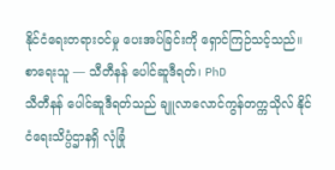နိုင်ငံရေးတရားဝင်မှု ပေးအပ်ခြင်းကို ရှောင်ကြဉ်သင့်သည်။
စာရေးသူ — သီတီနန် ပေါင်ဆူဒီရတ်၊ PhD
သီတီနန် ပေါင်ဆူဒီရတ်သည် ချူလာလောင်ကွန်တက္ကသိုလ် နိုင်ငံရေးသိပ္ပံဌာနရှိ လုံခြုံ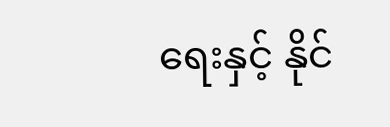ရေးနှင့် နိုင်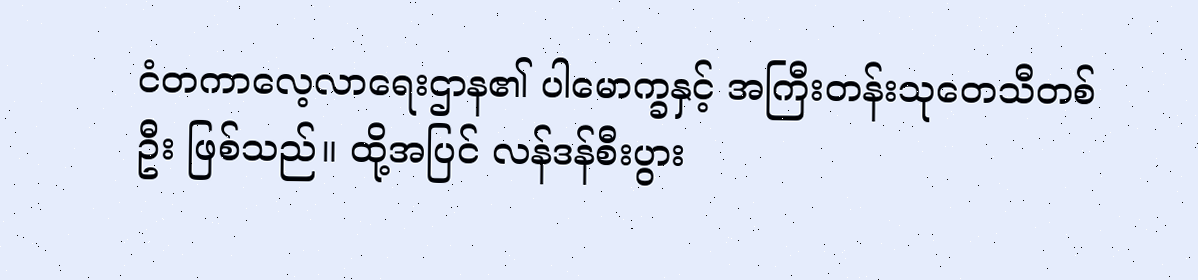ငံတကာလေ့လာရေးဌာန၏ ပါမောက္ခနှင့် အကြီးတန်းသုတေသီတစ်ဦး ဖြစ်သည်။ ထို့အပြင် လန်ဒန်စီးပွား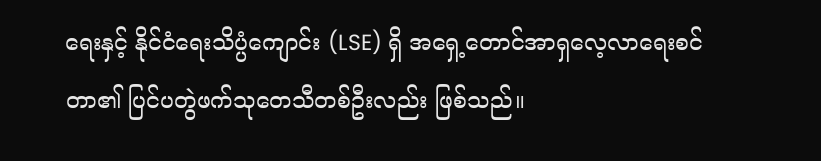ရေးနှင့် နိုင်ငံရေးသိပ္ပံကျောင်း (LSE) ရှိ အရှေ့တောင်အာရှလေ့လာရေးစင်တာ၏ ပြင်ပတွဲဖက်သုတေသီတစ်ဦးလည်း ဖြစ်သည်။